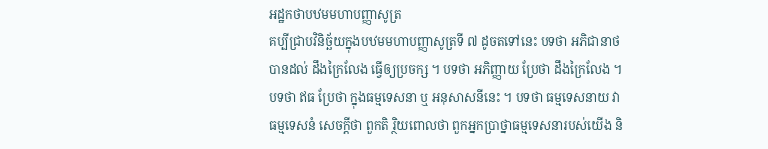អដ្ឋកថាបឋមមហាបញ្ញាសូត្រ
គប្បីជ្រាបវិនិច្ឆ័យក្នុងបឋមមហាបញ្ញាសូត្រទី ៧ ដូចតទៅនេះ បទថា អភិជានាថ បានដល់ ដឹងក្រៃលែង ធ្វើឲ្យប្រចក្ស ។ បទថា អភិញ្ញាយ ប្រែថា ដឹងក្រៃលែង ។ បទថា ឥធ ប្រែថា ក្នុងធម្មទេសនា ឬ អនុសាសនីនេះ ។ បទថា ធម្មទេសនាយ វា ធម្មទេសនំ សេចក្តីថា ពួកតិ រ្ថិយពោលថា ពួកអ្នកប្រាថ្នាធម្មទេសនារបស់យើង និ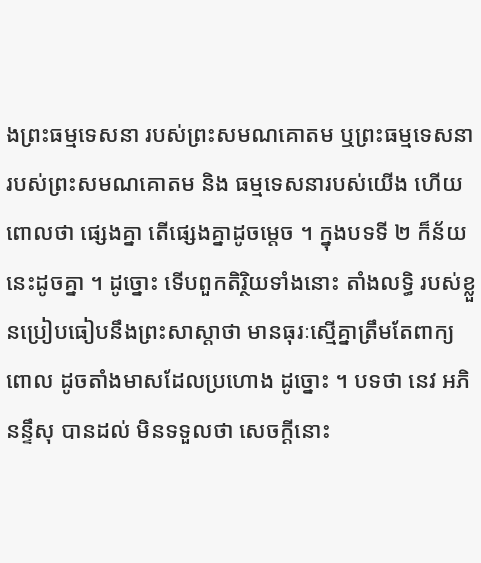ងព្រះធម្មទេសនា របស់ព្រះសមណគោតម ឬព្រះធម្មទេសនារបស់ព្រះសមណគោតម និង ធម្មទេសនារបស់យើង ហើយពោលថា ផ្សេងគ្នា តើផ្សេងគ្នាដូចម្តេច ។ ក្នុងបទទី ២ ក៏ន័យនេះដូចគ្នា ។ ដូច្នោះ ទើបពួកតិរ្ថិយទាំងនោះ តាំងលទ្ធិ របស់ខ្លួនប្រៀបធៀបនឹងព្រះសាស្តាថា មានធុរៈស្មើគ្នាត្រឹមតែពាក្យពោល ដូចតាំងមាសដែលប្រហោង ដូច្នោះ ។ បទថា នេវ អភិនន្ទឹសុ បានដល់ មិនទទួលថា សេចក្តីនោះ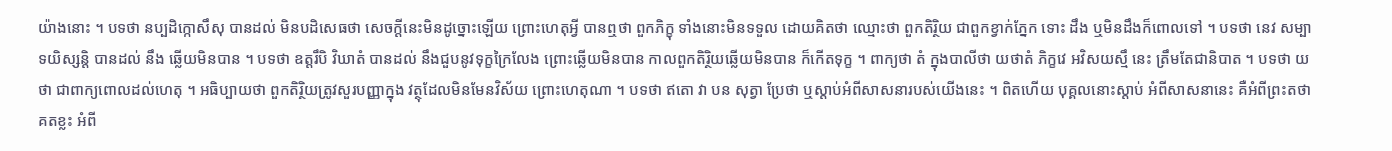យ៉ាងនោះ ។ បទថា នប្បដិក្កោសឹសុ បានដល់ មិនបដិសេធថា សេចក្តីនេះមិនដូច្នោះឡើយ ព្រោះហេតុអ្វី បានឮថា ពួកភិក្ខុ ទាំងនោះមិនទទួល ដោយគិតថា ឈ្មោះថា ពួកតិរ្ថិយ ជាពួកខ្វាក់ភ្នែក ទោះ ដឹង ឬមិនដឹងក៏ពោលទៅ ។ បទថា នេវ សម្បាទយិស្សន្តិ បានដល់ នឹង ឆ្លើយមិនបាន ។ បទថា ឧត្តរឹបិ វិឃាតំ បានដល់ នឹងជួបនូវទុក្ខក្រៃលែង ព្រោះឆ្លើយមិនបាន កាលពួកតិរ្ថិយឆ្លើយមិនបាន ក៏កើតទុក្ខ ។ ពាក្យថា តំ ក្នុងបាលីថា យថាតំ ភិក្ខវេ អវិសយស្មឹ នេះ ត្រឹមតែជានិបាត ។ បទថា យថា ជាពាក្យពោលដល់ហេតុ ។ អធិប្បាយថា ពួកតិរ្ថិយត្រូវសួរបញ្ញាក្នុង វត្ថុដែលមិនមែនវិស័យ ព្រោះហេតុណា ។ បទថា ឥតោ វា បន សុត្វា ប្រែថា ឬស្តាប់អំពីសាសនារបស់យើងនេះ ។ ពិតហើយ បុគ្គលនោះស្តាប់ អំពីសាសនានេះ គឺអំពីព្រះតថាគតខ្លះ អំពី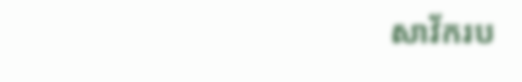សាវ័ករប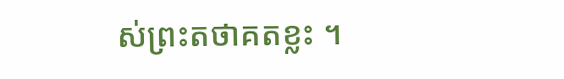ស់ព្រះតថាគតខ្លះ ។